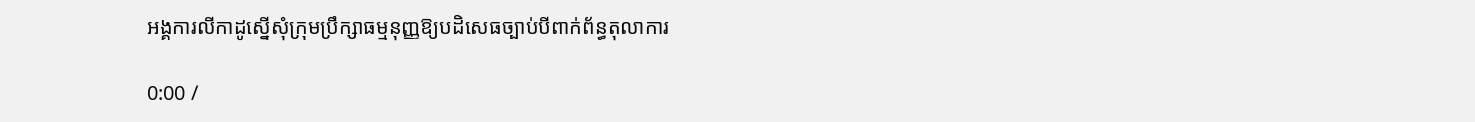អង្គការលីកាដូស្នើសុំក្រុមប្រឹក្សាធម្មនុញ្ញឱ្យបដិសេធច្បាប់បីពាក់ព័ន្ធតុលាការ

0:00 /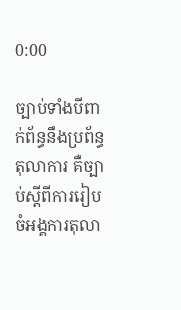0:00

ច្បាប់ទាំងបីពាក់ព័ន្ធនឹងប្រព័ន្ធតុលាការ គឺច្បាប់ស្ដីពីការរៀបចំអង្គការតុលា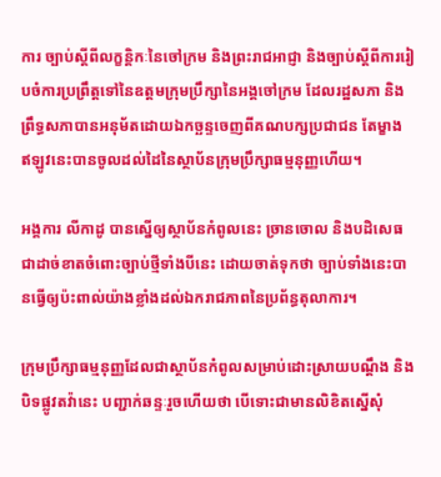ការ ច្បាប់ស្ដីពីលក្ខន្តិកៈនៃចៅក្រម និងព្រះរាជអាជ្ញា និងច្បាប់ស្ដីពីការរៀបចំការប្រព្រឹត្តទៅនៃឧត្ដមក្រុមប្រឹក្សានៃអង្គចៅក្រម ដែលរដ្ឋសភា និងព្រឹទ្ធសភាបានអនុម័តដោយឯកច្ឆន្ទចេញពីគណបក្សប្រជាជន តែម្ខាង ឥឡូវនេះបានចូលដល់ដៃនៃស្ថាប័នក្រុមប្រឹក្សាធម្មនុញ្ញហើយ។

អង្គការ លីកាដូ បានស្នើឲ្យស្ថាប័នកំពូលនេះ ច្រានចោល និងបដិសេធជាដាច់ខាតចំពោះច្បាប់ថ្មីទាំងបីនេះ ដោយចាត់ទុកថា ច្បាប់ទាំងនេះបានធ្វើឲ្យប៉ះពាល់យ៉ាងខ្លាំងដល់ឯករាជភាពនៃប្រព័ន្ធតុលាការ។

ក្រុមប្រឹក្សាធម្មនុញ្ញដែលជាស្ថាប័នកំពូលសម្រាប់ដោះស្រាយបណ្ដឹង និងបិទផ្លូវតវ៉ានេះ បញ្ជាក់ឆន្ទៈរួចហើយថា បើទោះជាមានលិខិតស្នើសុំ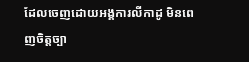ដែលចេញដោយអង្គការលីកាដូ មិនពេញចិត្តច្បា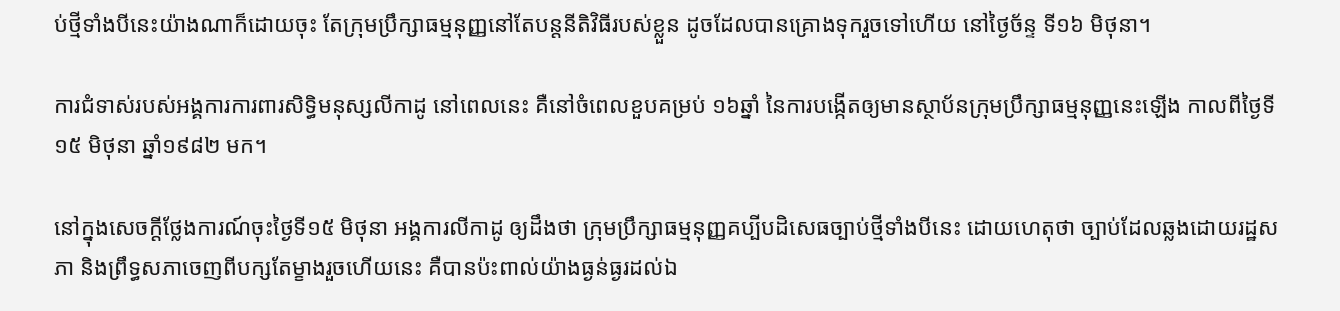ប់ថ្មីទាំងបីនេះយ៉ាងណាក៏ដោយចុះ តែក្រុមប្រឹក្សាធម្មនុញ្ញនៅតែបន្តនីតិវិធីរបស់ខ្លួន ដូចដែលបានគ្រោងទុករួចទៅហើយ នៅថ្ងៃច័ន្ទ ទី១៦ មិថុនា។

ការជំទាស់របស់អង្គការការពារសិទ្ធិមនុស្សលីកាដូ នៅពេលនេះ គឺនៅចំពេលខួបគម្រប់ ១៦ឆ្នាំ នៃការបង្កើតឲ្យមានស្ថាប័នក្រុមប្រឹក្សាធម្មនុញ្ញនេះឡើង កាលពីថ្ងៃទី១៥ មិថុនា ឆ្នាំ១៩៨២ មក។

នៅក្នុងសេចក្ដីថ្លែងការណ៍ចុះថ្ងៃទី១៥ មិថុនា អង្គការលីកាដូ ឲ្យដឹងថា ក្រុមប្រឹក្សាធម្មនុញ្ញគប្បីបដិសេធច្បាប់ថ្មីទាំងបីនេះ ដោយហេតុថា ច្បាប់ដែលឆ្លងដោយរដ្ឋសភា និងព្រឹទ្ធសភាចេញពីបក្សតែម្ខាងរួចហើយនេះ គឺបានប៉ះពាល់យ៉ាងធ្ងន់ធ្ងរដល់ឯ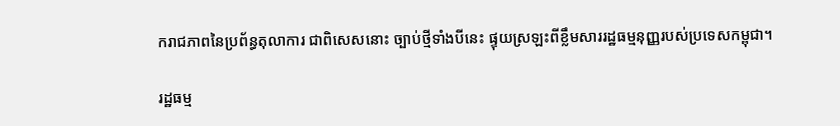ករាជភាពនៃប្រព័ន្ធតុលាការ ជាពិសេសនោះ ច្បាប់ថ្មីទាំងបីនេះ ផ្ទុយស្រឡះពីខ្លឹមសាររដ្ឋធម្មនុញ្ញរបស់ប្រទេសកម្ពុជា។

រដ្ឋធម្ម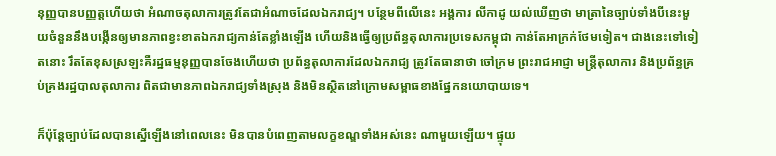នុញ្ញបានបញ្ញត្តហើយថា អំណាចតុលាការត្រូវតែជាអំណាចដែលឯករាជ្យ។ បន្ថែមពីលើនេះ អង្គការ លីកាដូ យល់ឃើញថា មាត្រានៃច្បាប់ទាំងបីនេះមួយចំនួននឹងបង្កើនឲ្យមានភាពខ្វះខាតឯករាជ្យកាន់តែខ្លាំងឡើង ហើយនិងធ្វើឲ្យប្រព័ន្ធតុលាការប្រទេសកម្ពុជា កាន់តែអាក្រក់ថែមទៀត។ ជាងនេះទៅទៀតនោះ រឹតតែខុសស្រឡះគឺរដ្ឋធម្មនុញ្ញបានចែងហើយថា ប្រព័ន្ធតុលាការដែលឯករាជ្យ ត្រូវតែធានាថា ចៅក្រម ព្រះរាជអាជ្ញា មន្ត្រីតុលាការ និងប្រព័ន្ធគ្រប់គ្រងរដ្ឋបាលតុលាការ ពិតជាមានភាពឯករាជ្យទាំងស្រុង និងមិនស្ថិតនៅក្រោមសម្ពាធខាងផ្នែកនយោបាយទេ។

ក៏ប៉ុន្តែច្បាប់ដែលបានស្នើឡើងនៅពេលនេះ មិនបានបំពេញតាមលក្ខខណ្ឌទាំងអស់នេះ ណាមួយឡើយ។ ផ្ទុយ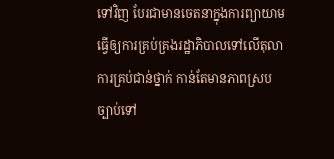ទៅវិញ បែរជាមានចេតនាក្នុងការព្យាយាមធ្វើឲ្យការគ្រប់គ្រងរដ្ឋាភិបាលទៅលើតុលាការគ្រប់ជាន់ថ្នាក់ កាន់តែមានភាពស្របច្បាប់ទៅ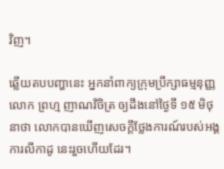វិញ។

ឆ្លើយតបបញ្ហានេះ អ្នកនាំពាក្យក្រុមប្រឹក្សាធម្មនុញ្ញ លោក ព្រហ្ម ញាណវិចិត្រ ឲ្យដឹងនៅថ្ងៃទី ១៥ មិថុនាថា លោកបានឃើញសេចក្ដីថ្លែងការណ៍របស់អង្គការលីកាដូ នេះរួចហើយដែរ។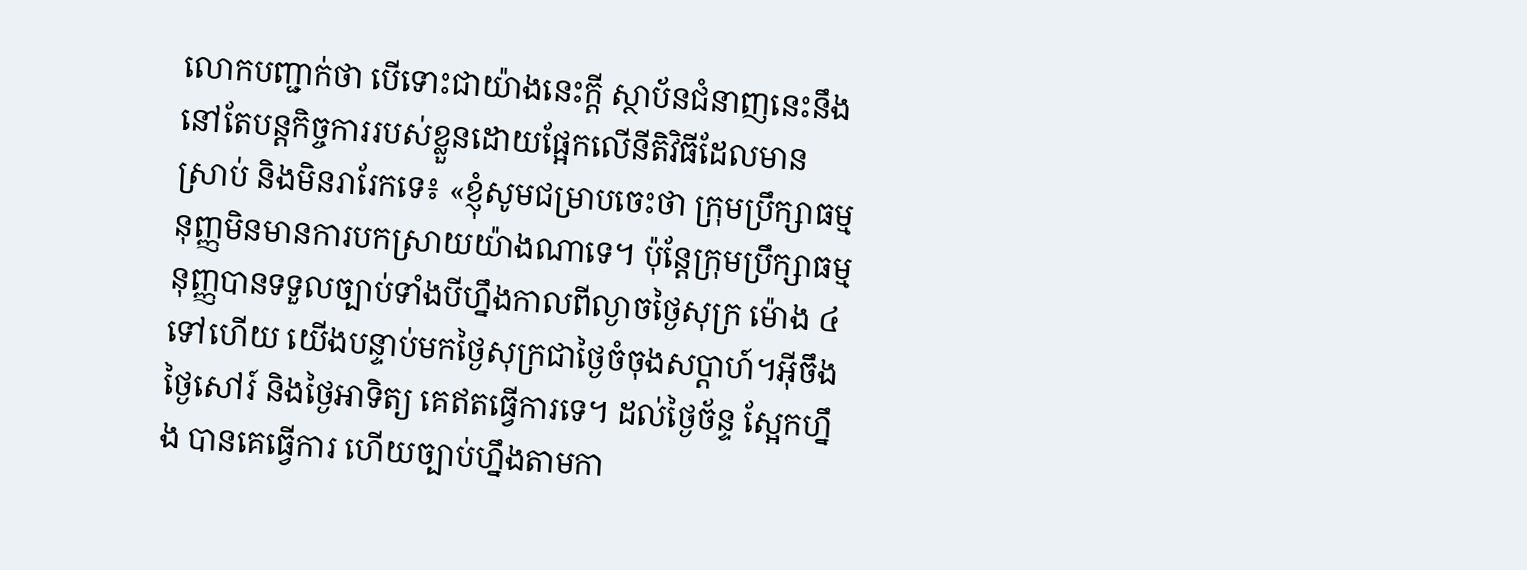លោកបញ្ជាក់ថា បើទោះជាយ៉ាងនេះក្ដី ស្ថាប័នជំនាញនេះនឹងនៅតែបន្តកិច្ចការរបស់ខ្លួនដោយផ្អែកលើនីតិវិធីដែលមានស្រាប់ និងមិនរារែកទេ៖ «ខ្ញុំសូមជម្រាបចេះថា ក្រុមប្រឹក្សាធម្មនុញ្ញមិនមានការបកស្រាយយ៉ាងណាទេ។ ប៉ុន្តែក្រុមប្រឹក្សាធម្មនុញ្ញបានទទួលច្បាប់ទាំងបីហ្នឹងកាលពីល្ងាចថ្ងៃសុក្រ ម៉ោង ៤ទៅហើយ យើងបន្ទាប់មកថ្ងៃសុក្រជាថ្ងៃចំចុងសប្ដាហ៍។អ៊ីចឹងថ្ងៃសៅរ៍ និងថ្ងៃអាទិត្យ គេឥតធ្វើការទេ។ ដល់ថ្ងៃច័ន្ទ ស្អែកហ្នឹង បានគេធ្វើការ ហើយច្បាប់ហ្នឹងតាមកា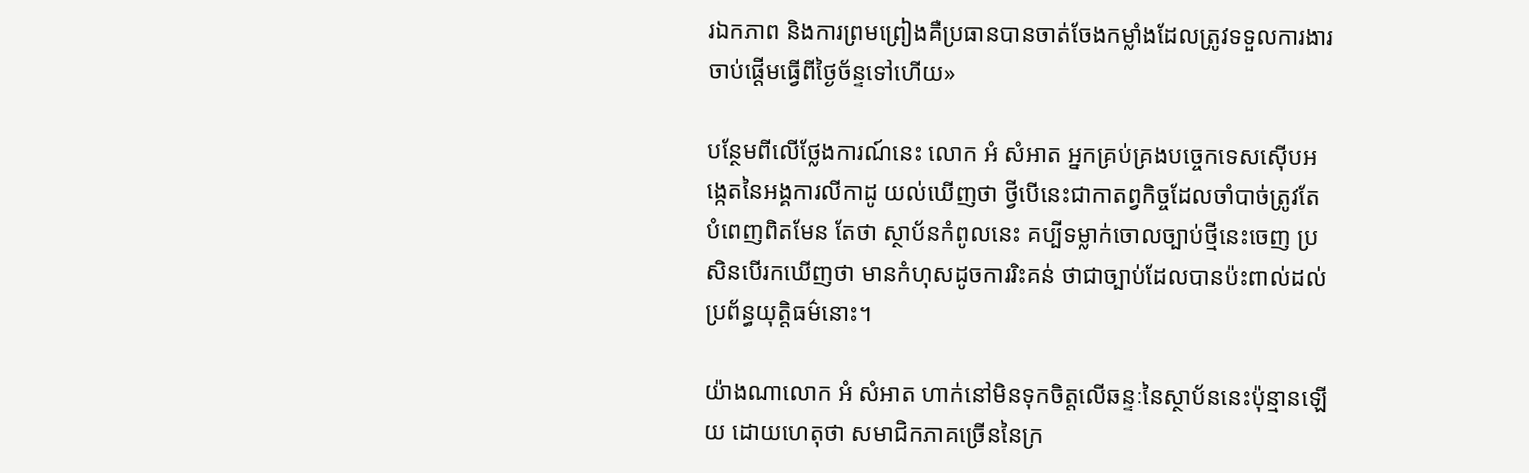រឯកភាព និងការព្រមព្រៀងគឺប្រធានបានចាត់ចែងកម្លាំងដែលត្រូវទទួលការងារចាប់ផ្ដើមធ្វើពីថ្ងៃច័ន្ទទៅហើយ»

បន្ថែមពីលើថ្លែងការណ៍នេះ លោក អំ សំអាត អ្នកគ្រប់គ្រងបច្ចេកទេសស៊ើបអង្កេតនៃអង្គការលីកាដូ យល់ឃើញថា ថ្វីបើនេះជាកាតព្វកិច្ចដែលចាំបាច់ត្រូវតែបំពេញពិតមែន តែថា ស្ថាប័នកំពូលនេះ គប្បីទម្លាក់ចោលច្បាប់ថ្មីនេះចេញ ប្រសិនបើរកឃើញថា មានកំហុសដូចការរិះគន់ ថាជាច្បាប់ដែលបានប៉ះពាល់ដល់ប្រព័ន្ធយុត្តិធម៌នោះ។

យ៉ាងណាលោក អំ សំអាត ហាក់នៅមិនទុកចិត្តលើឆន្ទៈនៃស្ថាប័ននេះប៉ុន្មានឡើយ ដោយហេតុថា សមាជិកភាគច្រើននៃក្រ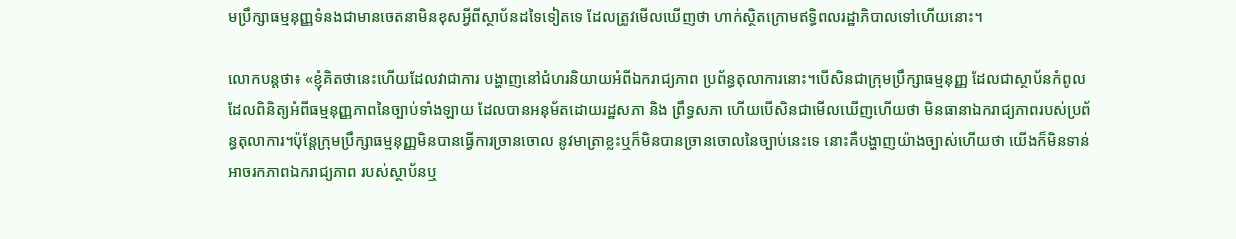មប្រឹក្សាធម្មនុញ្ញទំនងជាមានចេតនាមិនខុសអ្វីពីស្ថាប័នដទៃទៀតទេ ដែលត្រូវមើលឃើញថា ហាក់ស្ថិតក្រោមឥទ្ធិពលរដ្ឋាភិបាលទៅហើយនោះ។

លោកបន្តថា៖ «ខ្ញុំគិតថានេះហើយដែលវាជាការ បង្ហាញនៅជំហរនិយាយអំពីឯករាជ្យភាព ប្រព័ន្ធតុលាការនោះ។បើសិនជាក្រុមប្រឹក្សាធម្មនុញ្ញ ដែលជាស្ថាប័នកំពូល ដែលពិនិត្យអំពីធម្មនុញ្ញភាពនៃច្បាប់ទាំងឡាយ ដែលបានអនុម័តដោយរដ្ឋសភា និង ព្រឹទ្ធសភា ហើយបើសិនជាមើលឃើញហើយថា មិនធានាឯករាជ្យភាពរបស់ប្រព័ន្ធតុលាការ។ប៉ុន្តែក្រុមប្រឹក្សាធម្មនុញ្ញមិនបានធ្វើការច្រានចោល នូវមាត្រាខ្លះឬក៏មិនបានច្រានចោលនៃច្បាប់នេះទេ នោះគឺបង្ហាញយ៉ាងច្បាស់ហើយថា យើងក៏មិនទាន់អាចរកភាពឯករាជ្យភាព របស់ស្ថាប័នឬ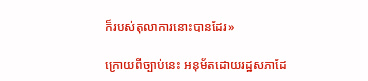ក៏របស់តុលាការនោះបានដែរ»

ក្រោយពីច្បាប់នេះ អនុម័តដោយរដ្ឋសភាដែ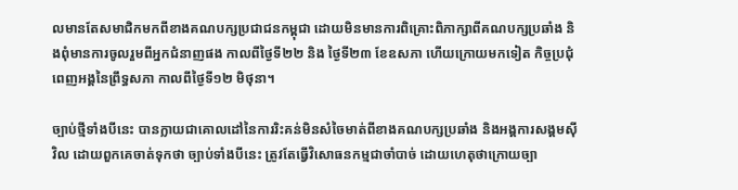លមានតែសមាជិកមកពីខាងគណបក្សប្រជាជនកម្ពុជា ដោយមិនមានការពិគ្រោះពិភាក្សាពីគណបក្សប្រឆាំង និងពុំមានការចូលរួមពីអ្នកជំនាញផង កាលពីថ្ងៃទី២២ និង ថ្ងៃទី២៣ ខែឧសភា ហើយក្រោយមកទៀត កិច្ចប្រជុំពេញអង្គនៃព្រឹទ្ធសភា កាលពីថ្ងៃទី១២ មិថុនា។

ច្បាប់ថ្មីទាំងបីនេះ បានក្លាយជាគោលដៅនៃការរិះគន់មិនសំចៃមាត់ពីខាងគណបក្សប្រឆាំង និងអង្គការសង្គមស៊ីវិល ដោយពួកគេចាត់ទុកថា ច្បាប់ទាំងបីនេះ ត្រូវតែធ្វើវិសោធនកម្មជាចាំបាច់ ដោយហេតុថាក្រោយច្បា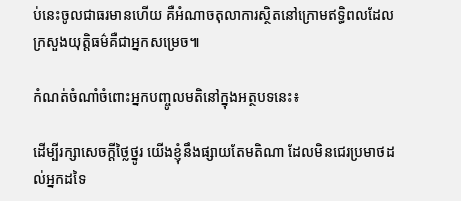ប់នេះចូលជាធរមានហើយ គឺអំណាចតុលាការស្ថិតនៅក្រោមឥទ្ធិពលដែលក្រសួងយុត្តិធម៌គឺជាអ្នកសម្រេច៕

កំណត់ចំណាំចំពោះអ្នកបញ្ចូលមតិនៅក្នុងអត្ថបទនេះ៖

ដើម្បីរក្សាសេចក្ដីថ្លៃថ្នូរ យើងខ្ញុំនឹងផ្សាយតែមតិណា ដែលមិនជេរប្រមាថដល់អ្នកដទៃ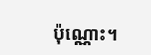ប៉ុណ្ណោះ។